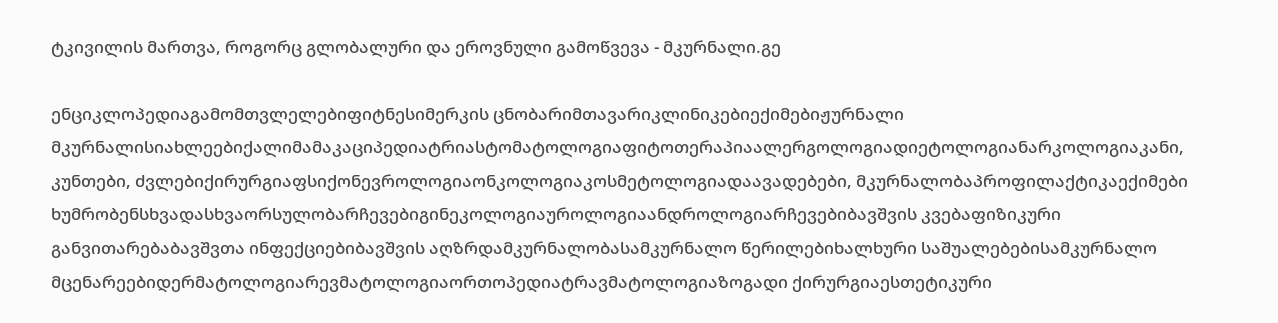ტკივილის მართვა, როგორც გლობალური და ეროვნული გამოწვევა - მკურნალი.გე

ენციკლოპედიაგამომთვლელებიფიტნესიმერკის ცნობარიმთავარიკლინიკებიექიმებიჟურნალი მკურნალისიახლეებიქალიმამაკაციპედიატრიასტომატოლოგიაფიტოთერაპიაალერგოლოგიადიეტოლოგიანარკოლოგიაკანი, კუნთები, ძვლებიქირურგიაფსიქონევროლოგიაონკოლოგიაკოსმეტოლოგიადაავადებები, მკურნალობაპროფილაქტიკაექიმები ხუმრობენსხვადასხვაორსულობარჩევებიგინეკოლოგიაუროლოგიაანდროლოგიარჩევებიბავშვის კვებაფიზიკური განვითარებაბავშვთა ინფექციებიბავშვის აღზრდამკურნალობასამკურნალო წერილებიხალხური საშუალებებისამკურნალო მცენარეებიდერმატოლოგიარევმატოლოგიაორთოპედიატრავმატოლოგიაზოგადი ქირურგიაესთეტიკური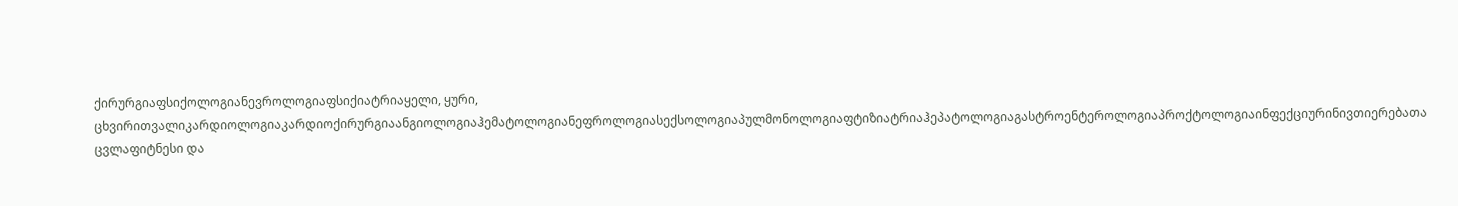ქირურგიაფსიქოლოგიანევროლოგიაფსიქიატრიაყელი, ყური, ცხვირითვალიკარდიოლოგიაკარდიოქირურგიაანგიოლოგიაჰემატოლოგიანეფროლოგიასექსოლოგიაპულმონოლოგიაფტიზიატრიაჰეპატოლოგიაგასტროენტეროლოგიაპროქტოლოგიაინფექციურინივთიერებათა ცვლაფიტნესი და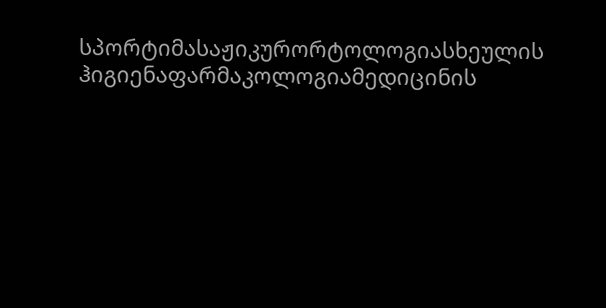სპორტიმასაჟიკურორტოლოგიასხეულის ჰიგიენაფარმაკოლოგიამედიცინის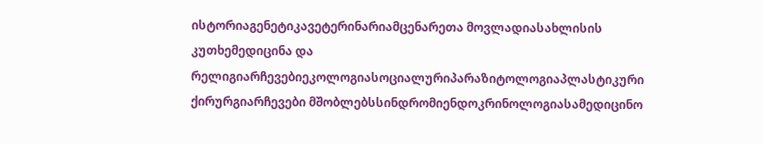ისტორიაგენეტიკავეტერინარიამცენარეთა მოვლადიასახლისის კუთხემედიცინა და რელიგიარჩევებიეკოლოგიასოციალურიპარაზიტოლოგიაპლასტიკური ქირურგიარჩევები მშობლებსსინდრომიენდოკრინოლოგიასამედიცინო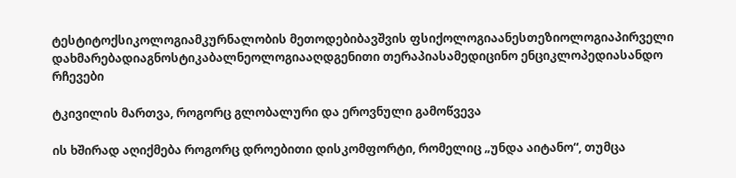ტესტიტოქსიკოლოგიამკურნალობის მეთოდებიბავშვის ფსიქოლოგიაანესთეზიოლოგიაპირველი დახმარებადიაგნოსტიკაბალნეოლოგიააღდგენითი თერაპიასამედიცინო ენციკლოპედიასანდო რჩევები

ტკივილის მართვა, როგორც გლობალური და ეროვნული გამოწვევა

ის ხშირად აღიქმება როგორც დროებითი დისკომფორტი, რომელიც „უნდა აიტანო“, თუმცა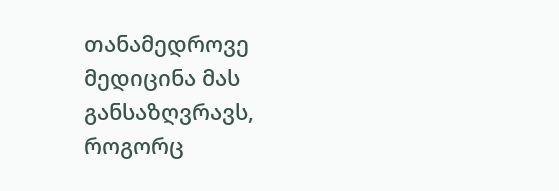თანამედროვე მედიცინა მას განსაზღვრავს, როგორც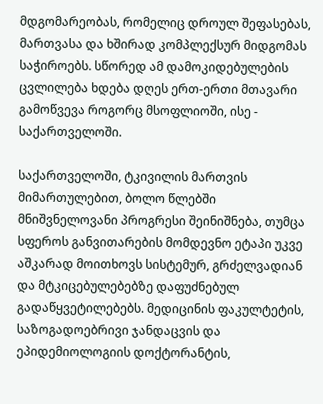მდგომარეობას, რომელიც დროულ შეფასებას, მართვასა და ხშირად კომპლექსურ მიდგომას საჭიროებს. სწორედ ამ დამოკიდებულების ცვლილება ხდება დღეს ერთ-ერთი მთავარი გამოწვევა როგორც მსოფლიოში, ისე - საქართველოში.

საქართველოში, ტკივილის მართვის მიმართულებით, ბოლო წლებში მნიშვნელოვანი პროგრესი შეინიშნება, თუმცა სფეროს განვითარების მომდევნო ეტაპი უკვე აშკარად მოითხოვს სისტემურ, გრძელვადიან და მტკიცებულებებზე დაფუძნებულ გადაწყვეტილებებს. მედიცინის ფაკულტეტის, საზოგადოებრივი ჯანდაცვის და ეპიდემიოლოგიის დოქტორანტის,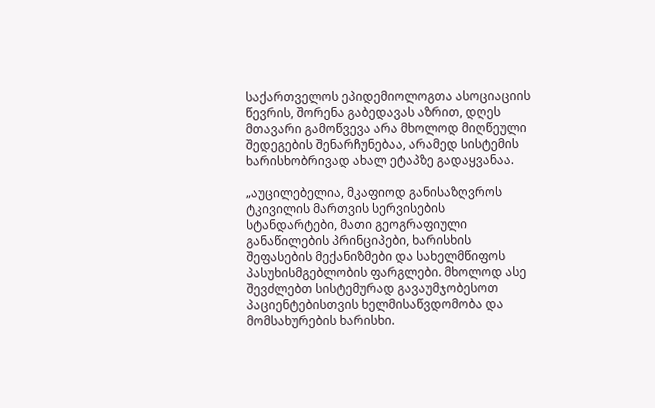საქართველოს ეპიდემიოლოგთა ასოციაციის წევრის, შორენა გაბედავას აზრით, დღეს მთავარი გამოწვევა არა მხოლოდ მიღწეული შედეგების შენარჩუნებაა, არამედ სისტემის ხარისხობრივად ახალ ეტაპზე გადაყვანაა.

„აუცილებელია, მკაფიოდ განისაზღვროს ტკივილის მართვის სერვისების სტანდარტები, მათი გეოგრაფიული განაწილების პრინციპები, ხარისხის შეფასების მექანიზმები და სახელმწიფოს პასუხისმგებლობის ფარგლები. მხოლოდ ასე შევძლებთ სისტემურად გავაუმჯობესოთ პაციენტებისთვის ხელმისაწვდომობა და მომსახურების ხარისხი.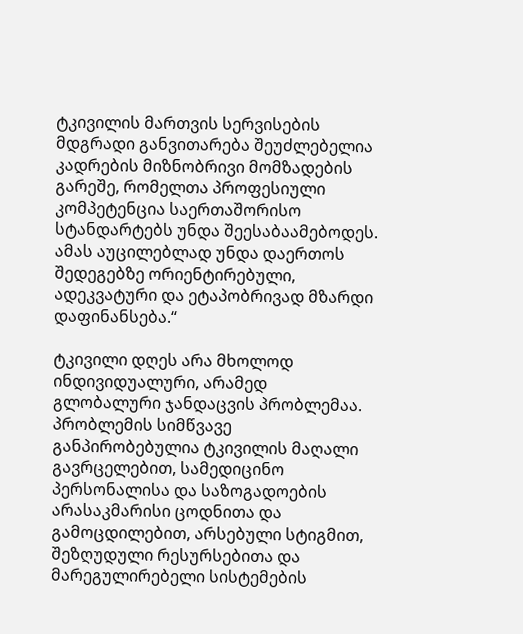ტკივილის მართვის სერვისების მდგრადი განვითარება შეუძლებელია კადრების მიზნობრივი მომზადების გარეშე, რომელთა პროფესიული კომპეტენცია საერთაშორისო სტანდარტებს უნდა შეესაბაამებოდეს. ამას აუცილებლად უნდა დაერთოს შედეგებზე ორიენტირებული, ადეკვატური და ეტაპობრივად მზარდი დაფინანსება.“

ტკივილი დღეს არა მხოლოდ ინდივიდუალური, არამედ გლობალური ჯანდაცვის პრობლემაა. პრობლემის სიმწვავე განპირობებულია ტკივილის მაღალი გავრცელებით, სამედიცინო პერსონალისა და საზოგადოების არასაკმარისი ცოდნითა და გამოცდილებით, არსებული სტიგმით, შეზღუდული რესურსებითა და მარეგულირებელი სისტემების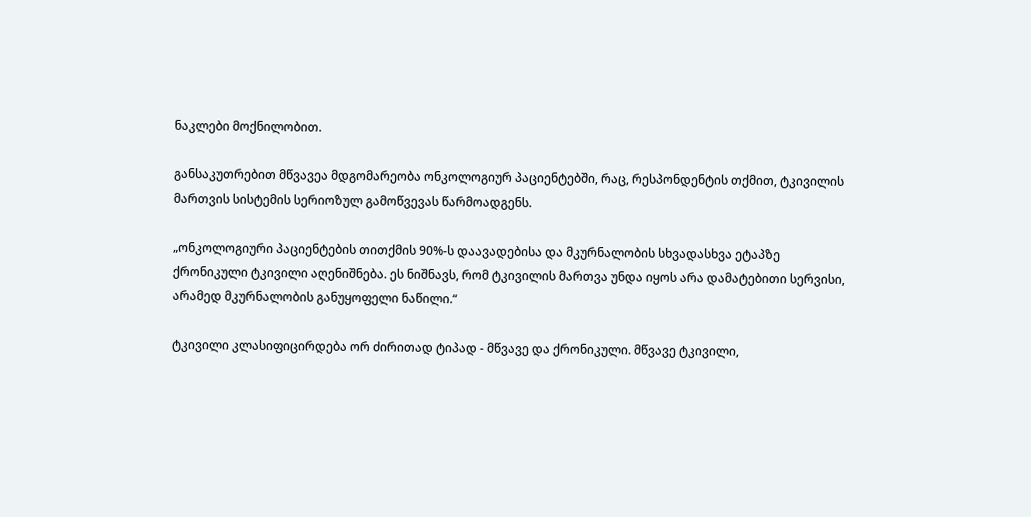ნაკლები მოქნილობით.

განსაკუთრებით მწვავეა მდგომარეობა ონკოლოგიურ პაციენტებში, რაც, რესპონდენტის თქმით, ტკივილის მართვის სისტემის სერიოზულ გამოწვევას წარმოადგენს.

„ონკოლოგიური პაციენტების თითქმის 90%-ს დაავადებისა და მკურნალობის სხვადასხვა ეტაპზე ქრონიკული ტკივილი აღენიშნება. ეს ნიშნავს, რომ ტკივილის მართვა უნდა იყოს არა დამატებითი სერვისი, არამედ მკურნალობის განუყოფელი ნაწილი.“

ტკივილი კლასიფიცირდება ორ ძირითად ტიპად - მწვავე და ქრონიკული. მწვავე ტკივილი,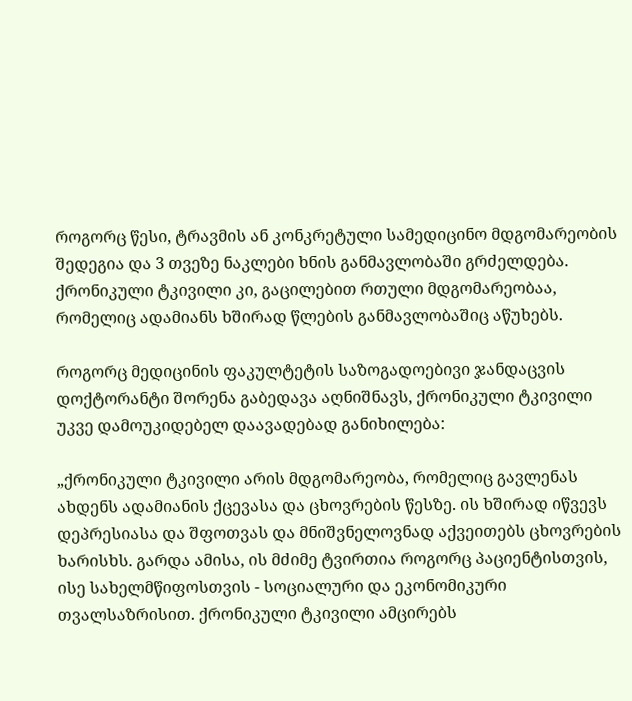როგორც წესი, ტრავმის ან კონკრეტული სამედიცინო მდგომარეობის შედეგია და 3 თვეზე ნაკლები ხნის განმავლობაში გრძელდება. ქრონიკული ტკივილი კი, გაცილებით რთული მდგომარეობაა, რომელიც ადამიანს ხშირად წლების განმავლობაშიც აწუხებს.

როგორც მედიცინის ფაკულტეტის საზოგადოებივი ჯანდაცვის დოქტორანტი შორენა გაბედავა აღნიშნავს, ქრონიკული ტკივილი უკვე დამოუკიდებელ დაავადებად განიხილება:

„ქრონიკული ტკივილი არის მდგომარეობა, რომელიც გავლენას ახდენს ადამიანის ქცევასა და ცხოვრების წესზე. ის ხშირად იწვევს დეპრესიასა და შფოთვას და მნიშვნელოვნად აქვეითებს ცხოვრების ხარისხს. გარდა ამისა, ის მძიმე ტვირთია როგორც პაციენტისთვის, ისე სახელმწიფოსთვის - სოციალური და ეკონომიკური თვალსაზრისით. ქრონიკული ტკივილი ამცირებს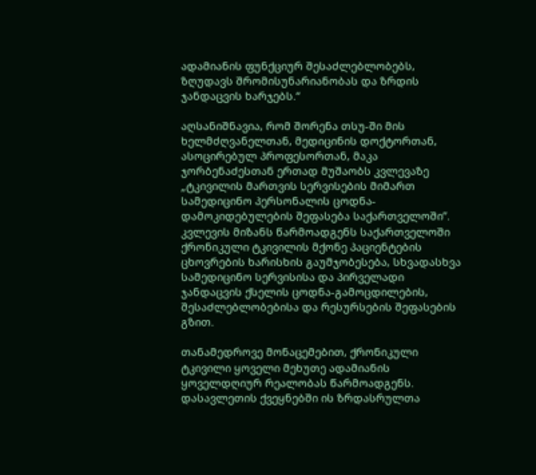ადამიანის ფუნქციურ შესაძლებლობებს, ზღუდავს შრომისუნარიანობას და ზრდის ჯანდაცვის ხარჯებს.“

აღსანიშნავია, რომ შორენა თსუ-ში მის ხელმძღვანელთან, მედიცინის დოქტორთან, ასოცირებულ პროფესორთან, მაკა ჯორბენაძესთან ერთად მუშაობს კვლევაზე „ტკივილის მართვის სერვისების მიმართ სამედიცინო პერსონალის ცოდნა-დამოკიდებულების შეფასება საქართველოში’’. კვლევის მიზანს წარმოადგენს საქართველოში ქრონიკული ტკივილის მქონე პაციენტების ცხოვრების ხარისხის გაუმჯობესება, სხვადასხვა სამედიცინო სერვისისა და პირველადი ჯანდაცვის ქსელის ცოდნა-გამოცდილების, შესაძლებლობებისა და რესურსების შეფასების გზით.

თანამედროვე მონაცემებით, ქრონიკული ტკივილი ყოველი მეხუთე ადამიანის ყოველდღიურ რეალობას წარმოადგენს. დასავლეთის ქვეყნებში ის ზრდასრულთა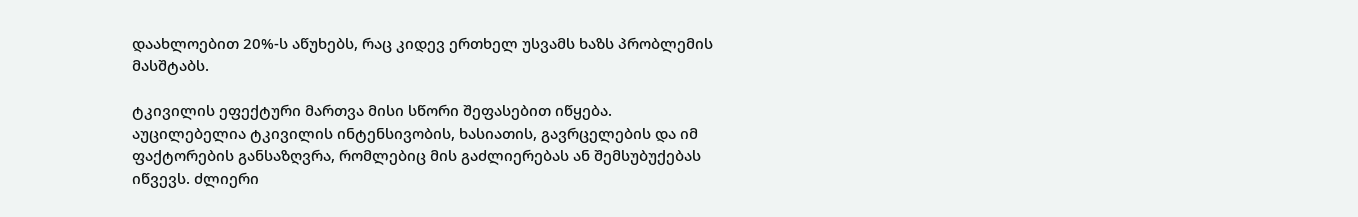დაახლოებით 20%-ს აწუხებს, რაც კიდევ ერთხელ უსვამს ხაზს პრობლემის მასშტაბს.

ტკივილის ეფექტური მართვა მისი სწორი შეფასებით იწყება. აუცილებელია ტკივილის ინტენსივობის, ხასიათის, გავრცელების და იმ ფაქტორების განსაზღვრა, რომლებიც მის გაძლიერებას ან შემსუბუქებას იწვევს. ძლიერი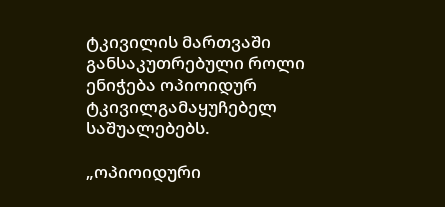ტკივილის მართვაში განსაკუთრებული როლი ენიჭება ოპიოიდურ ტკივილგამაყუჩებელ საშუალებებს.

„ოპიოიდური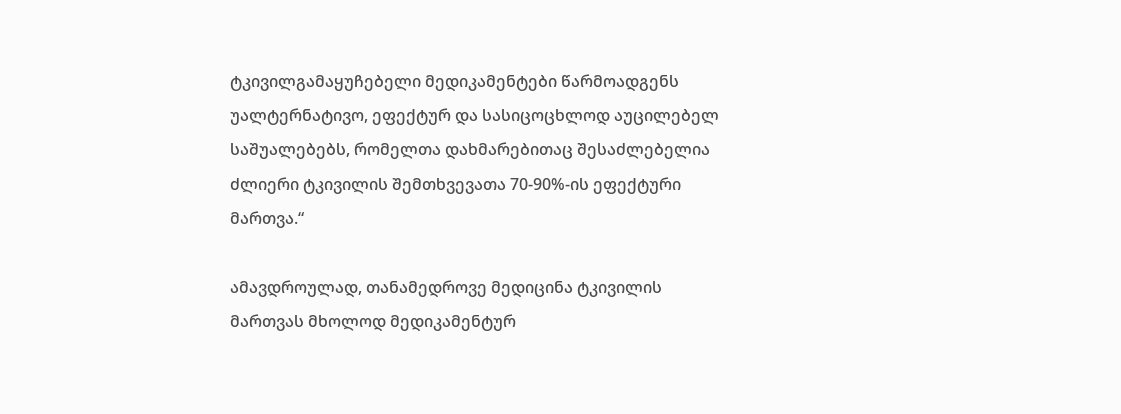ტკივილგამაყუჩებელი მედიკამენტები წარმოადგენს უალტერნატივო, ეფექტურ და სასიცოცხლოდ აუცილებელ საშუალებებს, რომელთა დახმარებითაც შესაძლებელია ძლიერი ტკივილის შემთხვევათა 70-90%-ის ეფექტური მართვა.“

ამავდროულად, თანამედროვე მედიცინა ტკივილის მართვას მხოლოდ მედიკამენტურ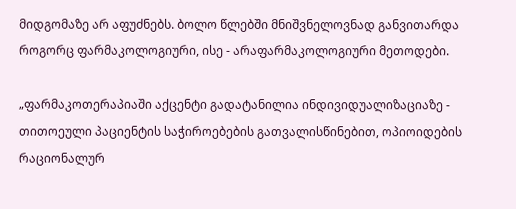მიდგომაზე არ აფუძნებს. ბოლო წლებში მნიშვნელოვნად განვითარდა როგორც ფარმაკოლოგიური, ისე - არაფარმაკოლოგიური მეთოდები.

„ფარმაკოთერაპიაში აქცენტი გადატანილია ინდივიდუალიზაციაზე - თითოეული პაციენტის საჭიროებების გათვალისწინებით, ოპიოიდების რაციონალურ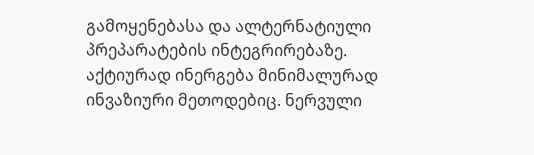გამოყენებასა და ალტერნატიული პრეპარატების ინტეგრირებაზე. აქტიურად ინერგება მინიმალურად ინვაზიური მეთოდებიც. ნერვული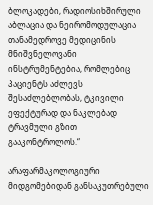ბლოკადები, რადიოსიხშირული აბლაცია და ნეირომოდულაცია თანამედროვე მედიცინის მნიშვნელოვანი ინსტრუმენტებია, რომლებიც პაციენტს აძლევს შესაძლებლობას, ტკივილი ეფექტურად და ნაკლებად ტრავმული გზით გააკონტროლოს.“

არაფარმაკოლოგიური მიდგომებიდან განსაკუთრებული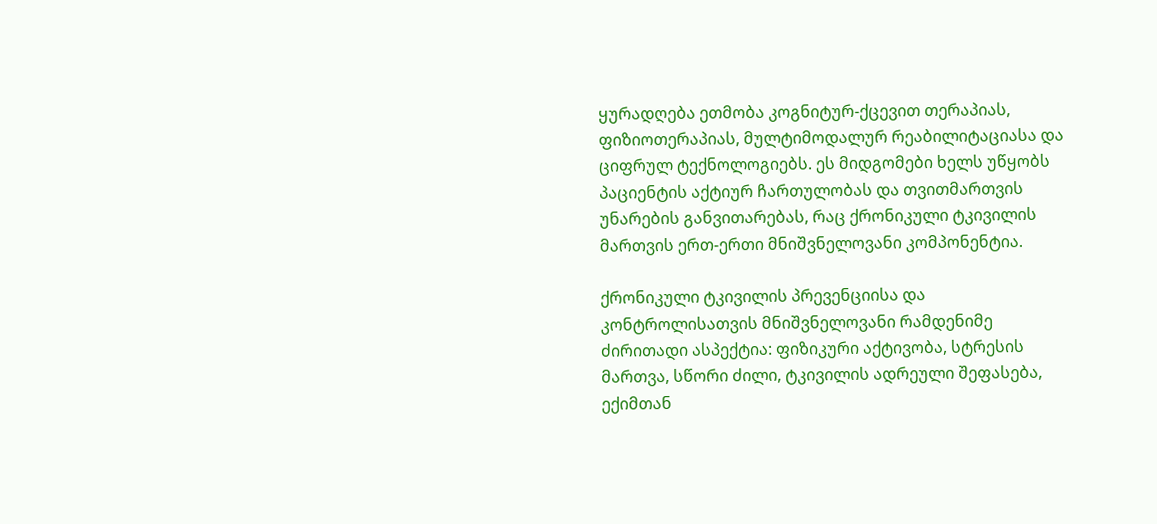ყურადღება ეთმობა კოგნიტურ-ქცევით თერაპიას, ფიზიოთერაპიას, მულტიმოდალურ რეაბილიტაციასა და ციფრულ ტექნოლოგიებს. ეს მიდგომები ხელს უწყობს პაციენტის აქტიურ ჩართულობას და თვითმართვის უნარების განვითარებას, რაც ქრონიკული ტკივილის მართვის ერთ-ერთი მნიშვნელოვანი კომპონენტია.

ქრონიკული ტკივილის პრევენციისა და კონტროლისათვის მნიშვნელოვანი რამდენიმე ძირითადი ასპექტია: ფიზიკური აქტივობა, სტრესის მართვა, სწორი ძილი, ტკივილის ადრეული შეფასება, ექიმთან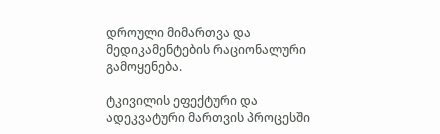დროული მიმართვა და მედიკამენტების რაციონალური გამოყენება.

ტკივილის ეფექტური და ადეკვატური მართვის პროცესში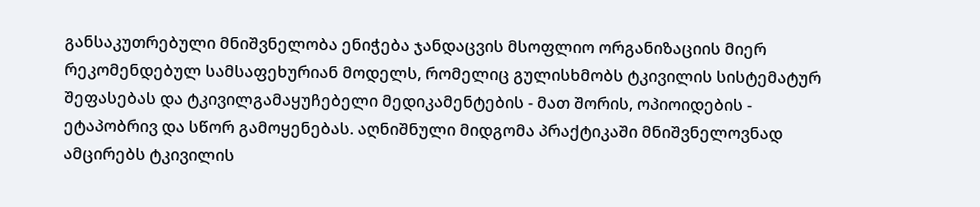განსაკუთრებული მნიშვნელობა ენიჭება ჯანდაცვის მსოფლიო ორგანიზაციის მიერ რეკომენდებულ სამსაფეხურიან მოდელს, რომელიც გულისხმობს ტკივილის სისტემატურ შეფასებას და ტკივილგამაყუჩებელი მედიკამენტების - მათ შორის, ოპიოიდების - ეტაპობრივ და სწორ გამოყენებას. აღნიშნული მიდგომა პრაქტიკაში მნიშვნელოვნად ამცირებს ტკივილის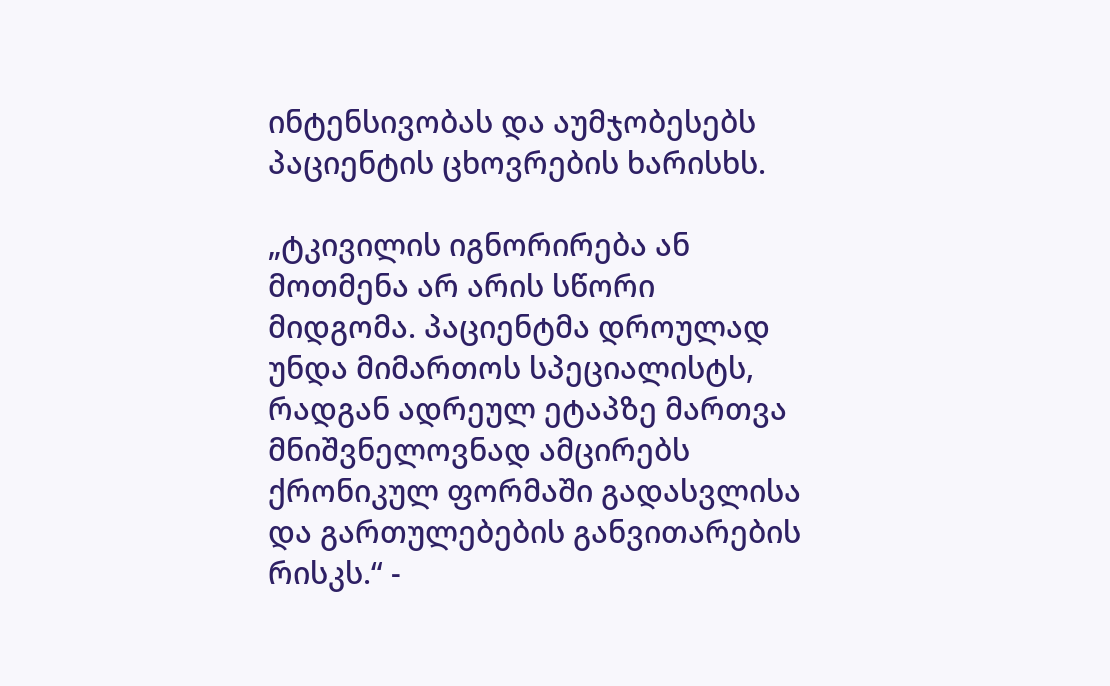ინტენსივობას და აუმჯობესებს პაციენტის ცხოვრების ხარისხს.

„ტკივილის იგნორირება ან მოთმენა არ არის სწორი მიდგომა. პაციენტმა დროულად უნდა მიმართოს სპეციალისტს, რადგან ადრეულ ეტაპზე მართვა მნიშვნელოვნად ამცირებს ქრონიკულ ფორმაში გადასვლისა და გართულებების განვითარების რისკს.“ -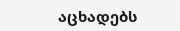აცხადებს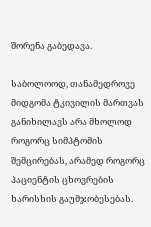შორენა გაბედავა.

საბოლოოდ, თანამედროვე მიდგომა ტკივილის მართვას განიხილავს არა მხოლოდ როგორც სიმპტომის შემცირებას, არამედ როგორც პაციენტის ცხოვრების ხარისხის გაუმჯობესებას.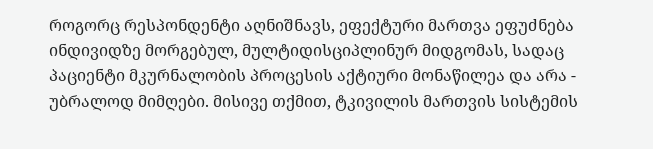როგორც რესპონდენტი აღნიშნავს, ეფექტური მართვა ეფუძნება ინდივიდზე მორგებულ, მულტიდისციპლინურ მიდგომას, სადაც პაციენტი მკურნალობის პროცესის აქტიური მონაწილეა და არა - უბრალოდ მიმღები. მისივე თქმით, ტკივილის მართვის სისტემის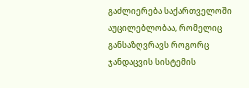გაძლიერება საქართველოში აუცილებლობაა, რომელიც განსაზღვრავს როგორც ჯანდაცვის სისტემის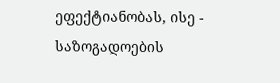ეფექტიანობას, ისე - საზოგადოების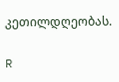კეთილდღეობას.

R